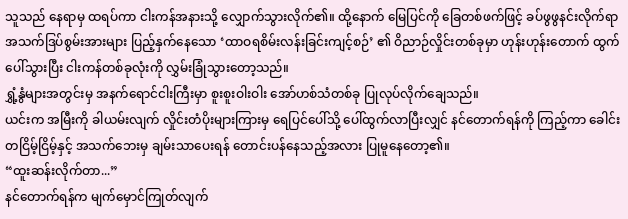သူသည် နေရာမှ ထရပ်ကာ ငါးကန်အနားသို့ လျှောက်သွားလိုက်၏။ ထို့နောက် မြေပြင်ကို ခြေတစ်ဖက်ဖြင့် ခပ်ဖွဖွနင်းလိုက်ရာ အသက်ဒြပ်စွမ်းအားများ ပြည့်နှက်နေသော ‘ထာဝရစိမ်းလန်းခြင်းကျင့်စဉ်’ ၏ ဝိညာဉ်လှိုင်းတစ်ခုမှာ ဟုန်းဟုန်းတောက် ထွက်ပေါ်သွားပြီး ငါးကန်တစ်ခုလုံးကို လွှမ်းခြုံသွားတော့သည်။
ရွှံ့နွံများအတွင်းမှ အနက်ရောင်ငါးကြီးမှာ စူးစူးဝါးဝါး အော်ဟစ်သံတစ်ခု ပြုလုပ်လိုက်ချေသည်။
ယင်းက အမြီးကို ခါယမ်းလျက် လှိုင်းတံပိုးများကြားမှ ရေပြင်ပေါ်သို့ ပေါ်ထွက်လာပြီးလျှင် နင်တောက်ရန်ကို ကြည့်ကာ ခေါင်းတငြိမ့်ငြိမ့်နှင့် အသက်ဘေးမှ ချမ်းသာပေးရန် တောင်းပန်နေသည့်အလား ပြုမူနေတော့၏။
“ထူးဆန်းလိုက်တာ...”
နင်တောက်ရန်က မျက်မှောင်ကြုတ်လျက်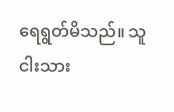ရေရွတ်မိသည်။ သူ ငါးသား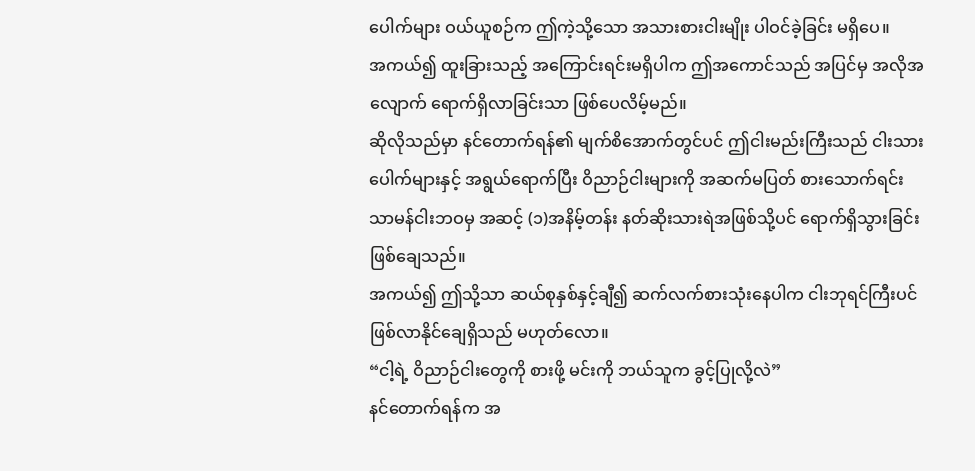ပေါက်များ ဝယ်ယူစဉ်က ဤကဲ့သို့သော အသားစားငါးမျိုး ပါဝင်ခဲ့ခြင်း မရှိပေ။
အကယ်၍ ထူးခြားသည့် အကြောင်းရင်းမရှိပါက ဤအကောင်သည် အပြင်မှ အလိုအလျောက် ရောက်ရှိလာခြင်းသာ ဖြစ်ပေလိမ့်မည်။
ဆိုလိုသည်မှာ နင်တောက်ရန်၏ မျက်စိအောက်တွင်ပင် ဤငါးမည်းကြီးသည် ငါးသားပေါက်များနှင့် အရွယ်ရောက်ပြီး ဝိညာဉ်ငါးများကို အဆက်မပြတ် စားသောက်ရင်း သာမန်ငါးဘဝမှ အဆင့် (၁)အနိမ့်တန်း နတ်ဆိုးသားရဲအဖြစ်သို့ပင် ရောက်ရှိသွားခြင်း ဖြစ်ချေသည်။
အကယ်၍ ဤသို့သာ ဆယ်စုနှစ်နှင့်ချီ၍ ဆက်လက်စားသုံးနေပါက ငါးဘုရင်ကြီးပင် ဖြစ်လာနိုင်ချေရှိသည် မဟုတ်လော။
“ငါ့ရဲ့ ဝိညာဉ်ငါးတွေကို စားဖို့ မင်းကို ဘယ်သူက ခွင့်ပြုလို့လဲ”
နင်တောက်ရန်က အ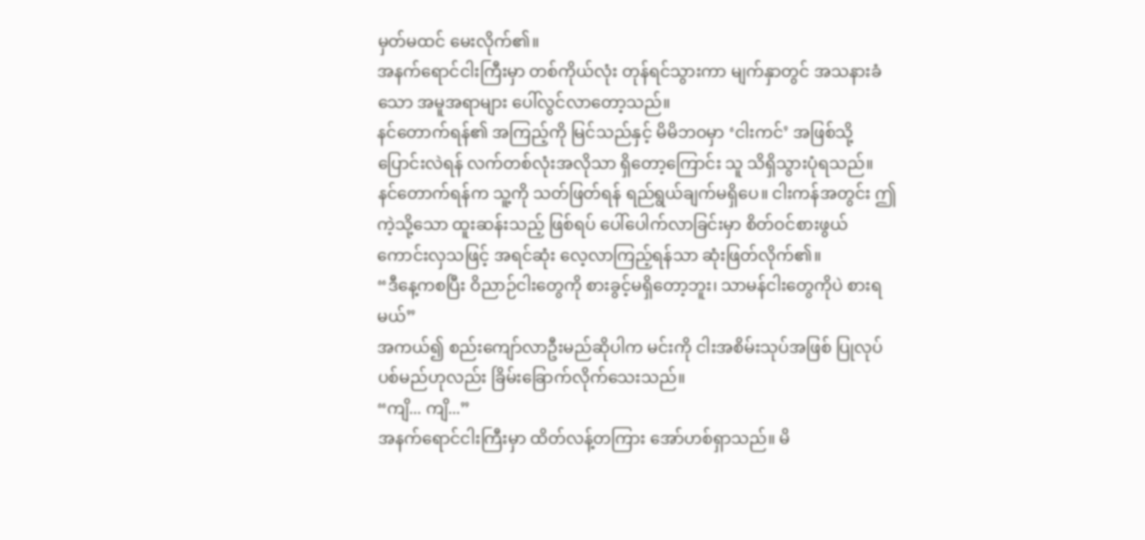မှတ်မထင် မေးလိုက်၏။
အနက်ရောင်ငါးကြီးမှာ တစ်ကိုယ်လုံး တုန်ရင်သွားကာ မျက်နှာတွင် အသနားခံသော အမူအရာများ ပေါ်လွင်လာတော့သည်။
နင်တောက်ရန်၏ အကြည့်ကို မြင်သည်နှင့် မိမိဘဝမှာ ‘ငါးကင်’ အဖြစ်သို့ ပြောင်းလဲရန် လက်တစ်လုံးအလိုသာ ရှိတော့ကြောင်း သူ သိရှိသွားပုံရသည်။
နင်တောက်ရန်က သူ့ကို သတ်ဖြတ်ရန် ရည်ရွယ်ချက်မရှိပေ။ ငါးကန်အတွင်း ဤကဲ့သို့သော ထူးဆန်းသည့် ဖြစ်ရပ် ပေါ်ပေါက်လာခြင်းမှာ စိတ်ဝင်စားဖွယ်ကောင်းလှသဖြင့် အရင်ဆုံး လေ့လာကြည့်ရန်သာ ဆုံးဖြတ်လိုက်၏။
“ဒီနေ့ကစပြီး ဝိညာဉ်ငါးတွေကို စားခွင့်မရှိတော့ဘူး၊ သာမန်ငါးတွေကိုပဲ စားရမယ်”
အကယ်၍ စည်းကျော်လာဦးမည်ဆိုပါက မင်းကို ငါးအစိမ်းသုပ်အဖြစ် ပြုလုပ်ပစ်မည်ဟုလည်း ခြိမ်းခြောက်လိုက်သေးသည်။
“ကျိ... ကျိ...”
အနက်ရောင်ငါးကြီးမှာ ထိတ်လန့်တကြား အော်ဟစ်ရှာသည်။ မိ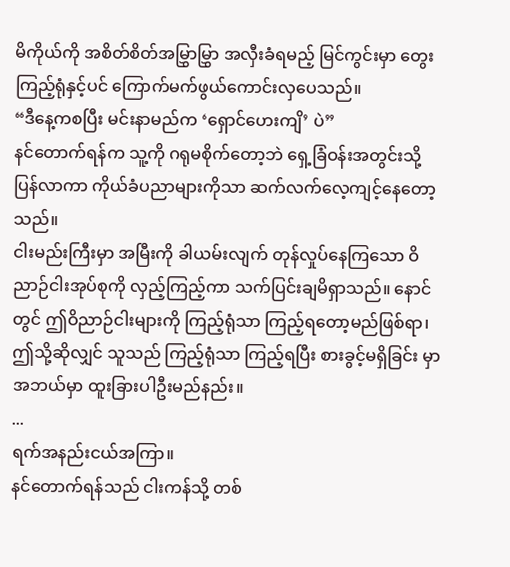မိကိုယ်ကို အစိတ်စိတ်အမြွှာမြွှာ အလှီးခံရမည့် မြင်ကွင်းမှာ တွေးကြည့်ရုံနှင့်ပင် ကြောက်မက်ဖွယ်ကောင်းလှပေသည်။
“ဒီနေ့ကစပြီး မင်းနာမည်က ‘ရှောင်ဟေးကျိ’ ပဲ”
နင်တောက်ရန်က သူ့ကို ဂရုမစိုက်တော့ဘဲ ရှေ့ခြံဝန်းအတွင်းသို့ ပြန်လာကာ ကိုယ်ခံပညာများကိုသာ ဆက်လက်လေ့ကျင့်နေတော့သည်။
ငါးမည်းကြီးမှာ အမြီးကို ခါယမ်းလျက် တုန်လှုပ်နေကြသော ဝိညာဉ်ငါးအုပ်စုကို လှည့်ကြည့်ကာ သက်ပြင်းချမိရှာသည်။ နောင်တွင် ဤဝိညာဉ်ငါးများကို ကြည့်ရုံသာ ကြည့်ရတော့မည်ဖြစ်ရာ၊ ဤသို့ဆိုလျှင် သူသည် ကြည့်ရုံသာ ကြည့်ရပြီး စားခွင့်မရှိခြင်း မှာ အဘယ်မှာ ထူးခြားပါဦးမည်နည်း။
...
ရက်အနည်းငယ်အကြာ။
နင်တောက်ရန်သည် ငါးကန်သို့ တစ်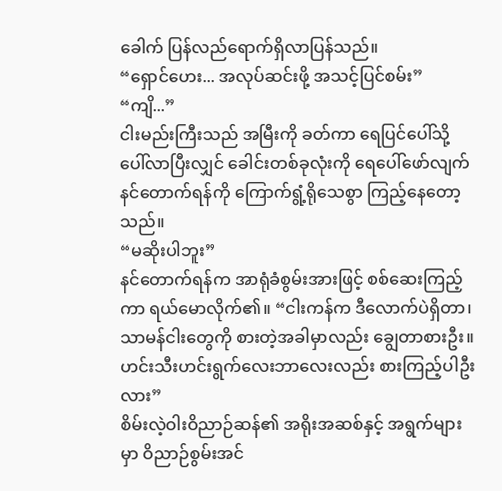ခေါက် ပြန်လည်ရောက်ရှိလာပြန်သည်။
“ရှောင်ဟေး... အလုပ်ဆင်းဖို့ အသင့်ပြင်စမ်း”
“ကျိ...”
ငါးမည်းကြီးသည် အမြီးကို ခတ်ကာ ရေပြင်ပေါ်သို့ ပေါ်လာပြီးလျှင် ခေါင်းတစ်ခုလုံးကို ရေပေါ်ဖော်လျက် နင်တောက်ရန်ကို ကြောက်ရွံ့ရိုသေစွာ ကြည့်နေတော့သည်။
“မဆိုးပါဘူး”
နင်တောက်ရန်က အာရုံခံစွမ်းအားဖြင့် စစ်ဆေးကြည့်ကာ ရယ်မောလိုက်၏။ “ငါးကန်က ဒီလောက်ပဲရှိတာ၊ သာမန်ငါးတွေကို စားတဲ့အခါမှာလည်း ချွေတာစားဦး။ ဟင်းသီးဟင်းရွက်လေးဘာလေးလည်း စားကြည့်ပါဦးလား”
စိမ်းလဲ့ဝါးဝိညာဉ်ဆန်၏ အရိုးအဆစ်နှင့် အရွက်များမှာ ဝိညာဉ်စွမ်းအင်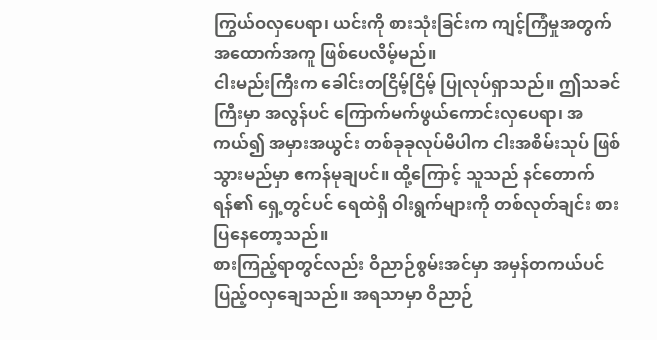ကြွယ်ဝလှပေရာ၊ ယင်းကို စားသုံးခြင်းက ကျင့်ကြံမှုအတွက် အထောက်အကူ ဖြစ်ပေလိမ့်မည်။
ငါးမည်းကြီးက ခေါင်းတငြိမ့်ငြိမ့် ပြုလုပ်ရှာသည်။ ဤသခင်ကြီးမှာ အလွန်ပင် ကြောက်မက်ဖွယ်ကောင်းလှပေရာ၊ အကယ်၍ အမှားအယွင်း တစ်ခုခုလုပ်မိပါက ငါးအစိမ်းသုပ် ဖြစ်သွားမည်မှာ ဧကန်မုချပင်။ ထို့ကြောင့် သူသည် နင်တောက်ရန်၏ ရှေ့တွင်ပင် ရေထဲရှိ ဝါးရွက်များကို တစ်လုတ်ချင်း စားပြနေတော့သည်။
စားကြည့်ရာတွင်လည်း ဝိညာဉ်စွမ်းအင်မှာ အမှန်တကယ်ပင် ပြည့်ဝလှချေသည်။ အရသာမှာ ဝိညာဉ်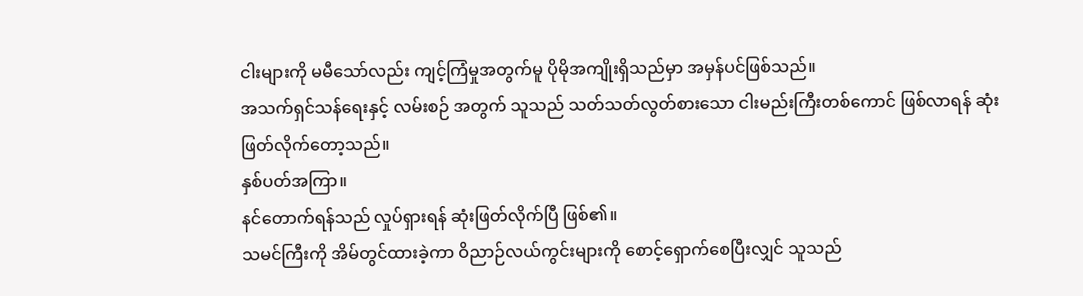ငါးများကို မမီသော်လည်း ကျင့်ကြံမှုအတွက်မူ ပိုမိုအကျိုးရှိသည်မှာ အမှန်ပင်ဖြစ်သည်။
အသက်ရှင်သန်ရေးနှင့် လမ်းစဉ် အတွက် သူသည် သတ်သတ်လွတ်စားသော ငါးမည်းကြီးတစ်ကောင် ဖြစ်လာရန် ဆုံးဖြတ်လိုက်တော့သည်။
နှစ်ပတ်အကြာ။
နင်တောက်ရန်သည် လှုပ်ရှားရန် ဆုံးဖြတ်လိုက်ပြီ ဖြစ်၏။
သမင်ကြီးကို အိမ်တွင်ထားခဲ့ကာ ဝိညာဉ်လယ်ကွင်းများကို စောင့်ရှောက်စေပြီးလျှင် သူသည်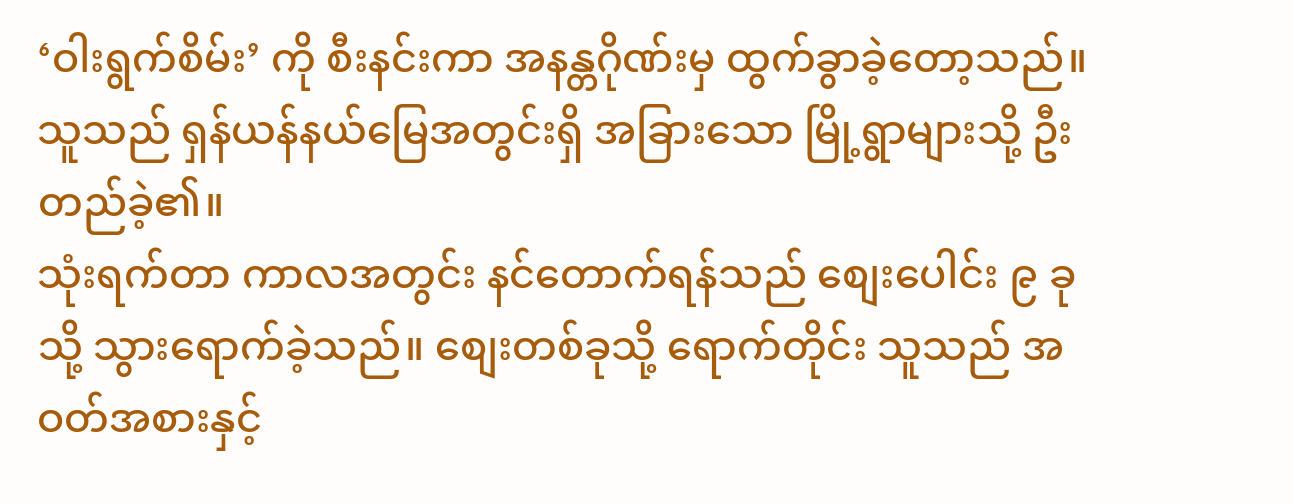‘ဝါးရွက်စိမ်း’ ကို စီးနင်းကာ အနန္တဂိုဏ်းမှ ထွက်ခွာခဲ့တော့သည်။ သူသည် ရှန်ယန်နယ်မြေအတွင်းရှိ အခြားသော မြို့ရွာများသို့ ဦးတည်ခဲ့၏။
သုံးရက်တာ ကာလအတွင်း နင်တောက်ရန်သည် စျေးပေါင်း ၉ ခုသို့ သွားရောက်ခဲ့သည်။ စျေးတစ်ခုသို့ ရောက်တိုင်း သူသည် အဝတ်အစားနှင့်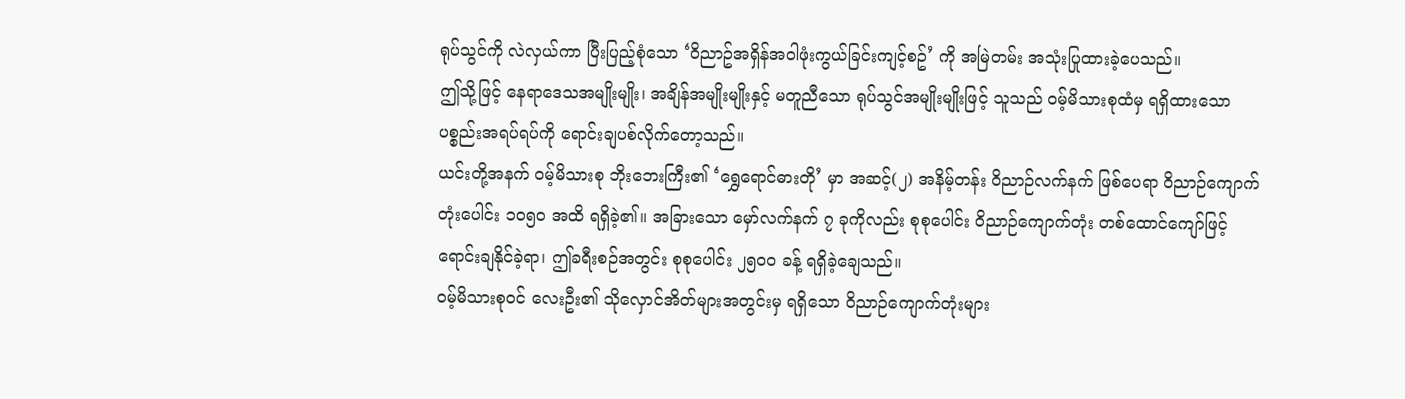ရုပ်သွင်ကို လဲလှယ်ကာ ပြီးပြည့်စုံသော ‘ဝိညာဥ်အရှိန်အဝါဖုံးကွယ်ခြင်းကျင့်စဥ်’ ကို အမြဲတမ်း အသုံးပြုထားခဲ့ပေသည်။
ဤသို့ဖြင့် နေရာဒေသအမျိုးမျိုး၊ အချိန်အမျိုးမျိုးနှင့် မတူညီသော ရုပ်သွင်အမျိုးမျိုးဖြင့် သူသည် ဝမ့်မိသားစုထံမှ ရရှိထားသော ပစ္စည်းအရပ်ရပ်ကို ရောင်းချပစ်လိုက်တော့သည်။
ယင်းတို့အနက် ဝမ့်မိသားစု ဘိုးဘေးကြီး၏ ‘ရွှေရောင်ဓားတို’ မှာ အဆင့်(၂) အနိမ့်တန်း ဝိညာဉ်လက်နက် ဖြစ်ပေရာ ဝိညာဉ်ကျောက်တုံးပေါင်း ၁၀၅၀ အထိ ရရှိခဲ့၏။ အခြားသော မှော်လက်နက် ၇ ခုကိုလည်း စုစုပေါင်း ဝိညာဉ်ကျောက်တုံး တစ်ထောင်ကျော်ဖြင့် ရောင်းချနိုင်ခဲ့ရာ၊ ဤခရီးစဉ်အတွင်း စုစုပေါင်း ၂၅၀၀ ခန့် ရရှိခဲ့ချေသည်။
ဝမ့်မိသားစုဝင် လေးဦး၏ သိုလှောင်အိတ်များအတွင်းမှ ရရှိသော ဝိညာဉ်ကျောက်တုံးများ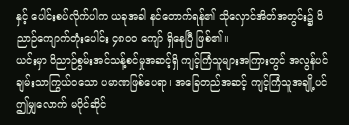နှင့် ပေါင်းစပ်လိုက်ပါက ယခုအခါ နင်တောက်ရန်၏ သိုလှောင်အိတ်အတွင်း၌ ဝိညာဉ်ကျောက်တုံးပေါင်း ၄၈၀၀ ကျော် ရှိနေပြီ ဖြစ်၏။
ယင်းမှာ ဝိညာဉ်စွမ်းအင်သန့်စင်မှုအဆင့်ရှိ ကျင့်ကြံသူများအကြားတွင် အလွန်ပင် ချမ်းသာကြွယ်ဝသော ပမာဏဖြစ်ပေရာ၊ အခြေတည်အဆင့် ကျင့်ကြံသူအချို့ပင် ဤမျှလောက် မပိုင်ဆိုင်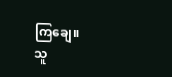ကြချေ။
သူ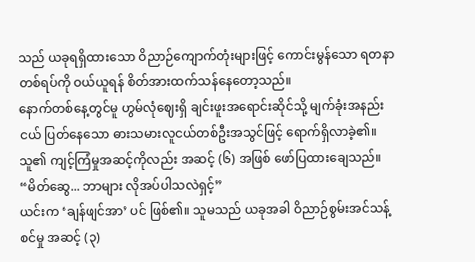သည် ယခုရရှိထားသော ဝိညာဉ်ကျောက်တုံးများဖြင့် ကောင်းမွန်သော ရတနာတစ်ရပ်ကို ဝယ်ယူရန် စိတ်အားထက်သန်နေတော့သည်။
နောက်တစ်နေ့တွင်မူ ဟွမ်လုံဈေးရှိ ချင်းဖူးအရောင်းဆိုင်သို့ မျက်ခုံးအနည်းငယ် ပြတ်နေသော ဓားသမားလူငယ်တစ်ဦးအသွင်ဖြင့် ရောက်ရှိလာခဲ့၏။ သူ၏ ကျင့်ကြံမှုအဆင့်ကိုလည်း အဆင့် (၆) အဖြစ် ဖော်ပြထားချေသည်။
“မိတ်ဆွေ... ဘာများ လိုအပ်ပါသလဲရှင့်”
ယင်းက ‘ချန်ဖျင်အာ’ ပင် ဖြစ်၏။ သူမသည် ယခုအခါ ဝိညာဉ်စွမ်းအင်သန့်စင်မှု အဆင့် (၃)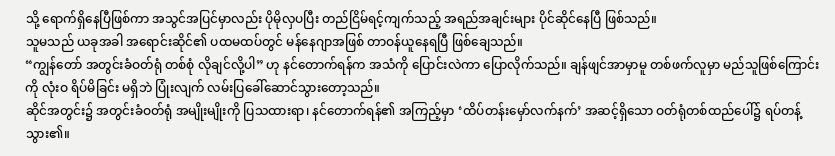သို့ ရောက်ရှိနေပြီဖြစ်ကာ အသွင်အပြင်မှာလည်း ပိုမိုလှပပြီး တည်ငြိမ်ရင့်ကျက်သည့် အရည်အချင်းများ ပိုင်ဆိုင်နေပြီ ဖြစ်သည်။
သူမသည် ယခုအခါ အရောင်းဆိုင်၏ ပထမထပ်တွင် မန်နေဂျာအဖြစ် တာဝန်ယူနေရပြီ ဖြစ်ချေသည်။
“ကျွန်တော် အတွင်းခံဝတ်ရုံ တစ်စုံ လိုချင်လို့ပါ” ဟု နင်တောက်ရန်က အသံကို ပြောင်းလဲကာ ပြောလိုက်သည်။ ချန်ဖျင်အာမှာမူ တစ်ဖက်လူမှာ မည်သူဖြစ်ကြောင်းကို လုံးဝ ရိပ်မိခြင်း မရှိဘဲ ပြုံးလျက် လမ်းပြခေါ်ဆောင်သွားတော့သည်။
ဆိုင်အတွင်း၌ အတွင်းခံဝတ်ရုံ အမျိုးမျိုးကို ပြသထားရာ၊ နင်တောက်ရန်၏ အကြည့်မှာ ‘ထိပ်တန်းမှော်လက်နက်’ အဆင့်ရှိသော ဝတ်ရုံတစ်ထည်ပေါ်၌ ရပ်တန့်သွား၏။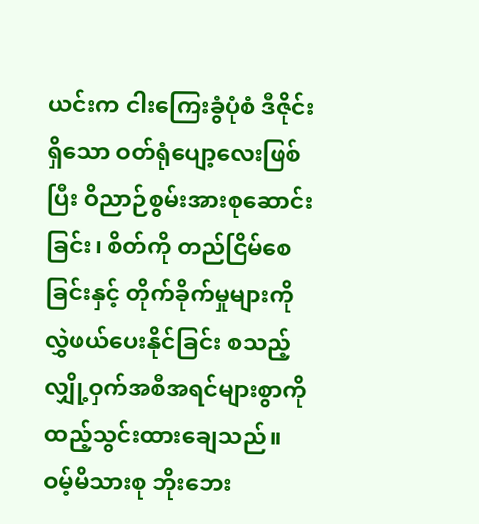ယင်းက ငါးကြေးခွံပုံစံ ဒီဇိုင်းရှိသော ဝတ်ရုံပျော့လေးဖြစ်ပြီး ဝိညာဉ်စွမ်းအားစုဆောင်းခြင်း၊ စိတ်ကို တည်ငြိမ်စေခြင်းနှင့် တိုက်ခိုက်မှုများကို လွှဲဖယ်ပေးနိုင်ခြင်း စသည့် လျှို့ဝှက်အစီအရင်များစွာကို ထည့်သွင်းထားချေသည်။
ဝမ့်မိသားစု ဘိုးဘေး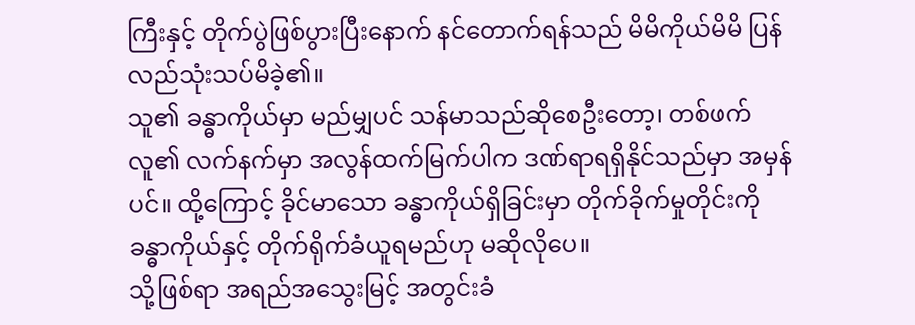ကြီးနှင့် တိုက်ပွဲဖြစ်ပွားပြီးနောက် နင်တောက်ရန်သည် မိမိကိုယ်မိမိ ပြန်လည်သုံးသပ်မိခဲ့၏။
သူ၏ ခန္ဓာကိုယ်မှာ မည်မျှပင် သန်မာသည်ဆိုစေဦးတော့၊ တစ်ဖက်လူ၏ လက်နက်မှာ အလွန်ထက်မြက်ပါက ဒဏ်ရာရရှိနိုင်သည်မှာ အမှန်ပင်။ ထို့ကြောင့် ခိုင်မာသော ခန္ဓာကိုယ်ရှိခြင်းမှာ တိုက်ခိုက်မှုတိုင်းကို ခန္ဓာကိုယ်နှင့် တိုက်ရိုက်ခံယူရမည်ဟု မဆိုလိုပေ။
သို့ဖြစ်ရာ အရည်အသွေးမြင့် အတွင်းခံ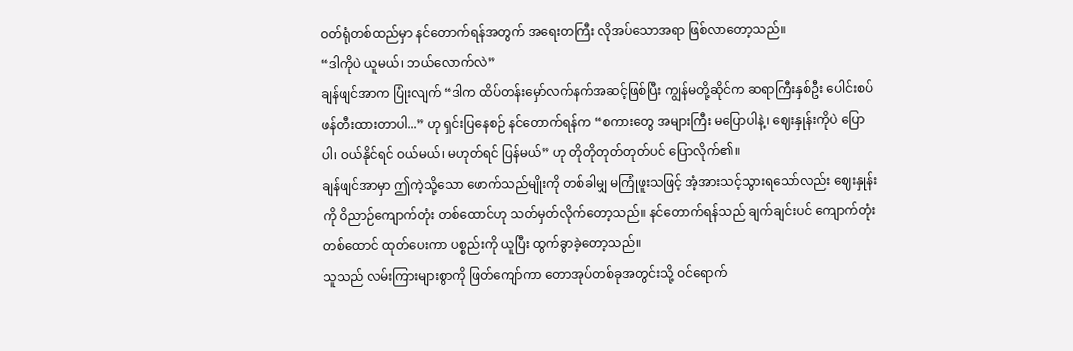ဝတ်ရုံတစ်ထည်မှာ နင်တောက်ရန်အတွက် အရေးတကြီး လိုအပ်သောအရာ ဖြစ်လာတော့သည်။
“ဒါကိုပဲ ယူမယ်၊ ဘယ်လောက်လဲ”
ချန်ဖျင်အာက ပြုံးလျက် “ဒါက ထိပ်တန်းမှော်လက်နက်အဆင့်ဖြစ်ပြီး ကျွန်မတို့ဆိုင်က ဆရာကြီးနှစ်ဦး ပေါင်းစပ်ဖန်တီးထားတာပါ...” ဟု ရှင်းပြနေစဉ် နင်တောက်ရန်က “စကားတွေ အများကြီး မပြောပါနဲ့၊ ဈေးနှုန်းကိုပဲ ပြောပါ၊ ဝယ်နိုင်ရင် ဝယ်မယ်၊ မဟုတ်ရင် ပြန်မယ်” ဟု တိုတိုတုတ်တုတ်ပင် ပြောလိုက်၏။
ချန်ဖျင်အာမှာ ဤကဲ့သို့သော ဖောက်သည်မျိုးကို တစ်ခါမျှ မကြုံဖူးသဖြင့် အံ့အားသင့်သွားရသော်လည်း ဈေးနှုန်းကို ဝိညာဉ်ကျောက်တုံး တစ်ထောင်ဟု သတ်မှတ်လိုက်တော့သည်။ နင်တောက်ရန်သည် ချက်ချင်းပင် ကျောက်တုံးတစ်ထောင် ထုတ်ပေးကာ ပစ္စည်းကို ယူပြီး ထွက်ခွာခဲ့တော့သည်။
သူသည် လမ်းကြားများစွာကို ဖြတ်ကျော်ကာ တောအုပ်တစ်ခုအတွင်းသို့ ဝင်ရောက်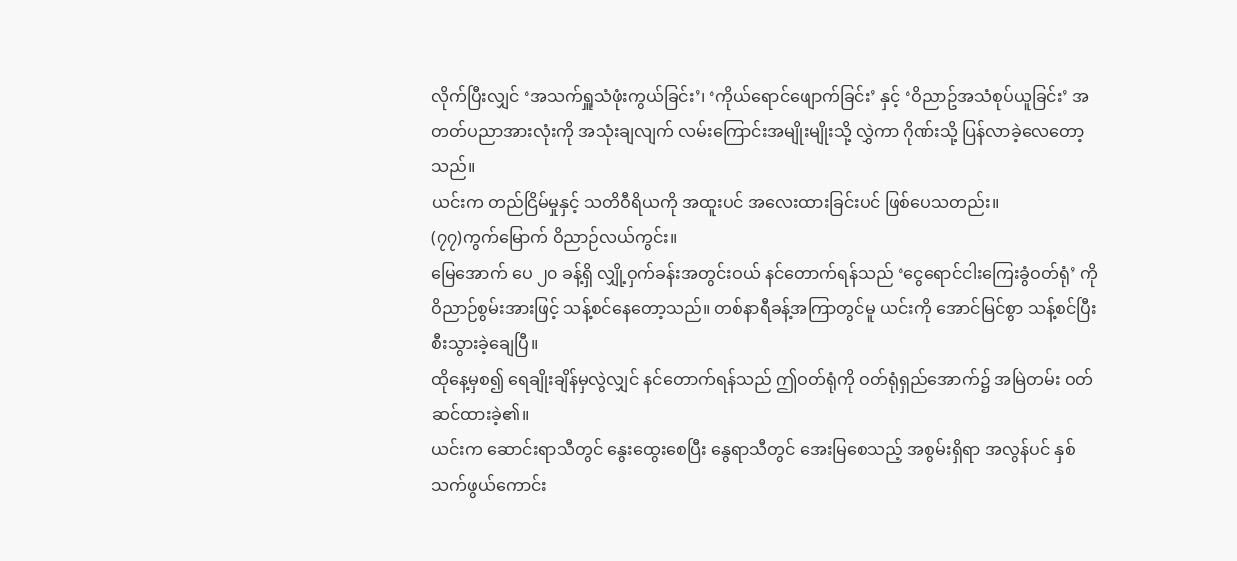လိုက်ပြီးလျှင် ‘အသက်ရှူသံဖုံးကွယ်ခြင်း’၊ ‘ကိုယ်ရောင်ဖျောက်ခြင်း’ နှင့် ‘ဝိညာဥ်အသံစုပ်ယူခြင်း’ အတတ်ပညာအားလုံးကို အသုံးချလျက် လမ်းကြောင်းအမျိုးမျိုးသို့ လွှဲကာ ဂိုဏ်းသို့ ပြန်လာခဲ့လေတော့သည်။
ယင်းက တည်ငြိမ်မှုနှင့် သတိဝီရိယကို အထူးပင် အလေးထားခြင်းပင် ဖြစ်ပေသတည်း။
(၇၇)ကွက်မြောက် ဝိညာဉ်လယ်ကွင်း။
မြေအောက် ပေ ၂၀ ခန့်ရှိ လျှို့ဝှက်ခန်းအတွင်းဝယ် နင်တောက်ရန်သည် ‘ငွေရောင်ငါးကြေးခွံဝတ်ရုံ’ ကို ဝိညာဉ်စွမ်းအားဖြင့် သန့်စင်နေတော့သည်။ တစ်နာရီခန့်အကြာတွင်မူ ယင်းကို အောင်မြင်စွာ သန့်စင်ပြီးစီးသွားခဲ့ချေပြီ။
ထိုနေ့မှစ၍ ရေချိုးချိန်မှလွဲလျှင် နင်တောက်ရန်သည် ဤဝတ်ရုံကို ဝတ်ရုံရှည်အောက်၌ အမြဲတမ်း ဝတ်ဆင်ထားခဲ့၏။
ယင်းက ဆောင်းရာသီတွင် နွေးထွေးစေပြီး နွေရာသီတွင် အေးမြစေသည့် အစွမ်းရှိရာ အလွန်ပင် နှစ်သက်ဖွယ်ကောင်း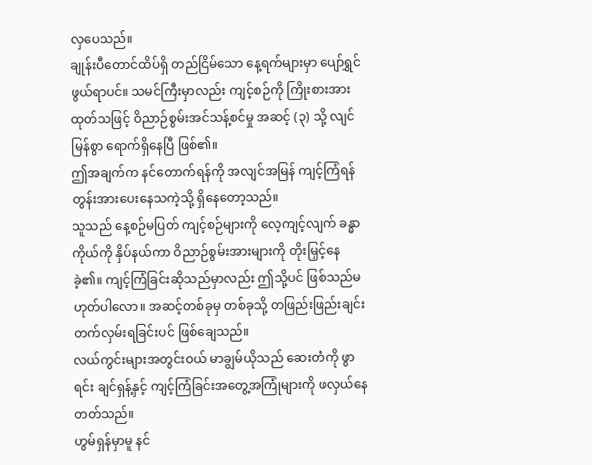လှပေသည်။
ချုန်းပီတောင်ထိပ်ရှိ တည်ငြိမ်သော နေ့ရက်များမှာ ပျော်ရွှင်ဖွယ်ရာပင်။ သမင်ကြီးမှာလည်း ကျင့်စဉ်ကို ကြိုးစားအားထုတ်သဖြင့် ဝိညာဉ်စွမ်းအင်သန့်စင်မှု အဆင့် (၃) သို့ လျင်မြန်စွာ ရောက်ရှိနေပြီ ဖြစ်၏။
ဤအချက်က နင်တောက်ရန်ကို အလျင်အမြန် ကျင့်ကြံရန် တွန်းအားပေးနေသကဲ့သို့ ရှိနေတော့သည်။
သူသည် နေ့စဉ်မပြတ် ကျင့်စဉ်များကို လေ့ကျင့်လျက် ခန္ဓာကိုယ်ကို နှိပ်နယ်ကာ ဝိညာဉ်စွမ်းအားများကို တိုးမြှင့်နေခဲ့၏။ ကျင့်ကြံခြင်းဆိုသည်မှာလည်း ဤသို့ပင် ဖြစ်သည်မဟုတ်ပါလော။ အဆင့်တစ်ခုမှ တစ်ခုသို့ တဖြည်းဖြည်းချင်း တက်လှမ်းရခြင်းပင် ဖြစ်ချေသည်။
လယ်ကွင်းများအတွင်းဝယ် မာချွမ်ယိုသည် ဆေးတံကို ဖွာရင်း ချင်ရှန့်နှင့် ကျင့်ကြံခြင်းအတွေ့အကြုံများကို ဖလှယ်နေတတ်သည်။
ဟွမ်ရှန်မှာမူ နင်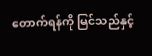တောက်ရန်ကို မြင်သည်နှင့်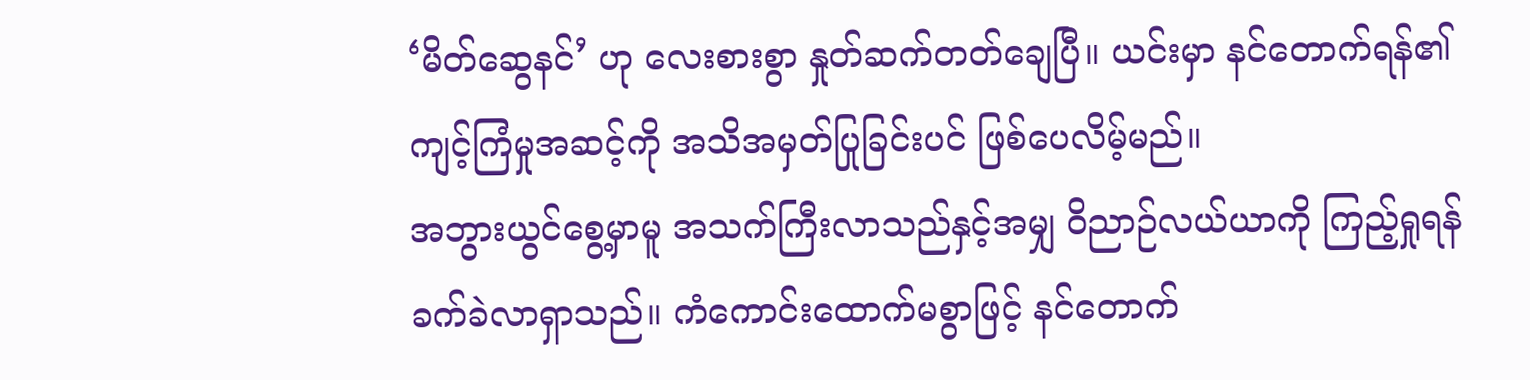‘မိတ်ဆွေနင်’ ဟု လေးစားစွာ နှုတ်ဆက်တတ်ချေပြီ။ ယင်းမှာ နင်တောက်ရန်၏ ကျင့်ကြံမှုအဆင့်ကို အသိအမှတ်ပြုခြင်းပင် ဖြစ်ပေလိမ့်မည်။
အဘွားယွင်စွေ့မှာမူ အသက်ကြီးလာသည်နှင့်အမျှ ဝိညာဉ်လယ်ယာကို ကြည့်ရှုရန် ခက်ခဲလာရှာသည်။ ကံကောင်းထောက်မစွာဖြင့် နင်တောက်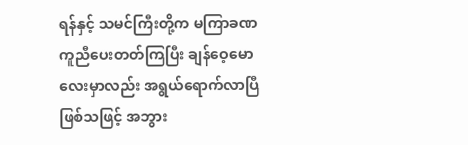ရန်နှင့် သမင်ကြီးတို့က မကြာခဏ ကူညီပေးတတ်ကြပြီး ချန်ဝေ့မောလေးမှာလည်း အရွယ်ရောက်လာပြီ ဖြစ်သဖြင့် အဘွား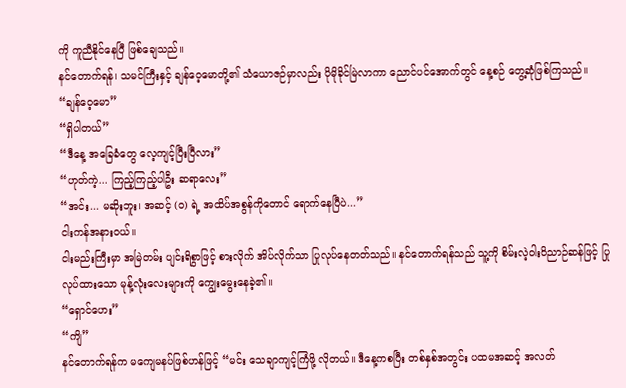ကို ကူညီနိုင်နေပြီ ဖြစ်ချေသည်။
နင်တောက်ရန်၊ သမင်ကြီးနှင့် ချန်ဝေ့မောတို့၏ သံယောဇဉ်မှာလည်း ပိုမိုခိုင်မြဲလာကာ ညောင်ပင်အောက်တွင် နေ့စဉ် တွေ့ဆုံဖြစ်ကြသည်။
“ချန်ဝေ့မော”
“ရှိပါတယ်”
“ဒီနေ့ အခြေခံတွေ လေ့ကျင့်ပြီးပြီလား”
“ဟုတ်ကဲ့... ကြည့်ကြည့်ပါဦး ဆရာလေး”
“အင်း... မဆိုးဘူး၊ အဆင့် (၀) ရဲ့ အထိပ်အစွန်ကိုတောင် ရောက်နေပြီပဲ...”
ငါးကန်အနားဝယ်။
ငါးမည်းကြီးမှာ အမြဲတမ်း ပျင်းရိစွာဖြင့် စားလိုက် အိပ်လိုက်သာ ပြုလုပ်နေတတ်သည်။ နင်တောက်ရန်သည် သူ့ကို စိမ်းလဲ့ဝါးဝိညာဉ်ဆန်ဖြင့် ပြုလုပ်ထားသော မုန့်လုံးလေးများကို ကျွေးမွေးနေခဲ့၏။
“ရှောင်ဟေး”
“ကျိ”
နင်တောက်ရန်က မကျေမနပ်ဖြစ်ဟန်ဖြင့် “မင်း သေချာကျင့်ကြံဖို့ လိုတယ်။ ဒီနေ့ကစပြီး တစ်နှစ်အတွင်း ပထမအဆင့် အလတ်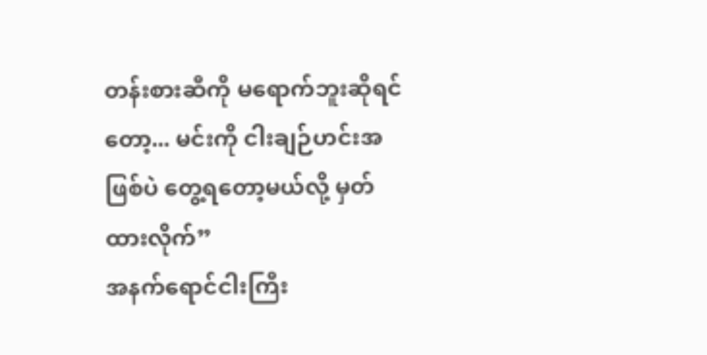တန်းစားဆီကို မရောက်ဘူးဆိုရင်တော့... မင်းကို ငါးချဉ်ဟင်းအဖြစ်ပဲ တွေ့ရတော့မယ်လို့ မှတ်ထားလိုက်”
အနက်ရောင်ငါးကြီး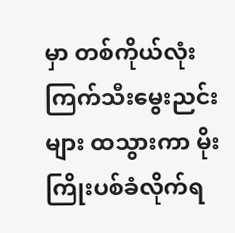မှာ တစ်ကိုယ်လုံး ကြက်သီးမွေးညင်းများ ထသွားကာ မိုးကြိုးပစ်ခံလိုက်ရ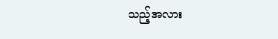သည့်အလား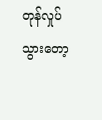တုန်လှုပ်သွားတော့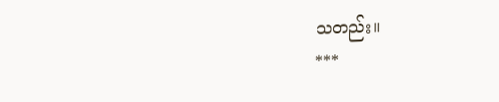သတည်း။
***